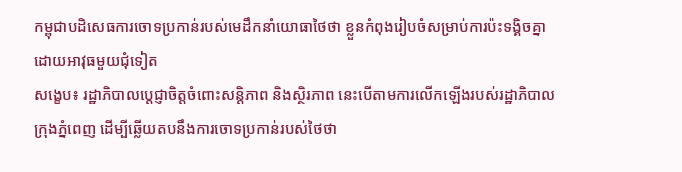កម្ពុជាបដិសេធការចោទប្រកាន់របស់មេដឹកនាំយោធាថៃថា ខ្លួនកំពុងរៀបចំសម្រាប់ការប៉ះទង្គិចគ្នាដោយអាវុធមួយជុំទៀត
សង្ខេប៖ រដ្ឋាភិបាលប្តេជ្ញាចិត្តចំពោះសន្តិភាព និងស្ថិរភាព នេះបើតាមការលើកឡើងរបស់រដ្ឋាភិបាលក្រុងភ្នំពេញ ដើម្បីឆ្លើយតបនឹងការចោទប្រកាន់របស់ថៃថា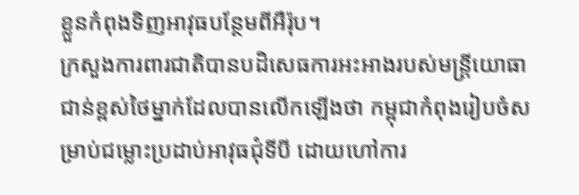ខ្លួនកំពុងទិញអាវុធបន្ថែមពីអឺរ៉ុប។
ក្រសួងការពារជាតិបានបដិសេធការអះអាងរបស់មន្ត្រីយោធាជាន់ខ្ពស់ថៃម្នាក់ដែលបានលើកឡើងថា កម្ពុជាកំពុងរៀបចំសម្រាប់ជម្លោះប្រដាប់អាវុធជុំទីបី ដោយហៅការ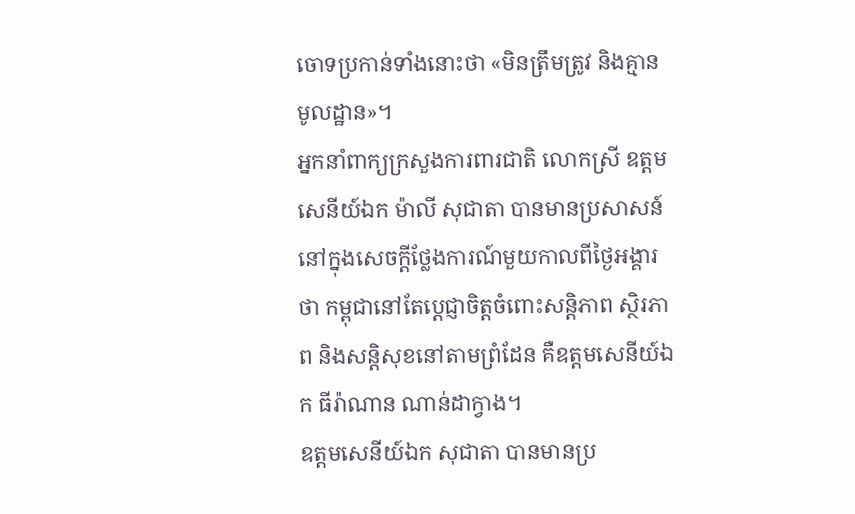ចោទប្រកាន់ទាំងនោះថា «មិនត្រឹមត្រូវ និងគ្មានមូលដ្ឋាន»។
អ្នកនាំពាក្យក្រសួងការពារជាតិ លោកស្រី ឧត្តមសេនីយ៍ឯក ម៉ាលី សុជាតា បានមានប្រសាសន៍នៅក្នុងសេចក្តីថ្លែងការណ៍មួយកាលពីថ្ងៃអង្គារថា កម្ពុជានៅតែប្តេជ្ញាចិត្តចំពោះសន្តិភាព ស្ថិរភាព និងសន្តិសុខនៅតាមព្រំដែន គឺឧត្តមសេនីយ៍ឯក ធីរ៉ាណាន ណាន់ដាក្វាង។
ឧត្តមសេនីយ៍ឯក សុជាតា បានមានប្រ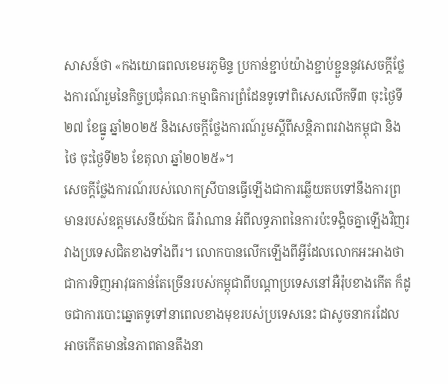សាសន៍ថា «កងយោធពលខេមរភូមិន្ទ ប្រកាន់ខ្ជាប់យ៉ាងខ្ជាប់ខ្ជួននូវសេចក្តីថ្លែងការណ៍រួមនៃកិច្ចប្រជុំគណៈកម្មាធិការព្រំដែនទូទៅពិសេសលើកទី៣ ចុះថ្ងៃទី២៧ ខែធ្នូ ឆ្នាំ២០២៥ និងសេចក្តីថ្លែងការណ៍រួមស្តីពីសន្តិភាពរវាងកម្ពុជា និងថៃ ចុះថ្ងៃទី២៦ ខែតុលា ឆ្នាំ២០២៥»។
សេចក្តីថ្លែងការណ៍របស់លោកស្រីបានធ្វើឡើងជាការឆ្លើយតបទៅនឹងការព្រមានរបស់ឧត្តមសេនីយ៍ឯក ធីរ៉ាណាន អំពីលទ្ធភាពនៃការប៉ះទង្គិចគ្នាឡើងវិញរវាងប្រទេសជិតខាងទាំងពីរ។ លោកបានលើកឡើងពីអ្វីដែលលោកអះអាងថាជាការទិញអាវុធកាន់តែច្រើនរបស់កម្ពុជាពីបណ្តាប្រទេសនៅអឺរ៉ុបខាងកើត ក៏ដូចជាការបោះឆ្នោតទូទៅនាពេលខាងមុខរបស់ប្រទេសនេះ ជាសូចនាករដែលអាចកើតមាននៃភាពតានតឹងនា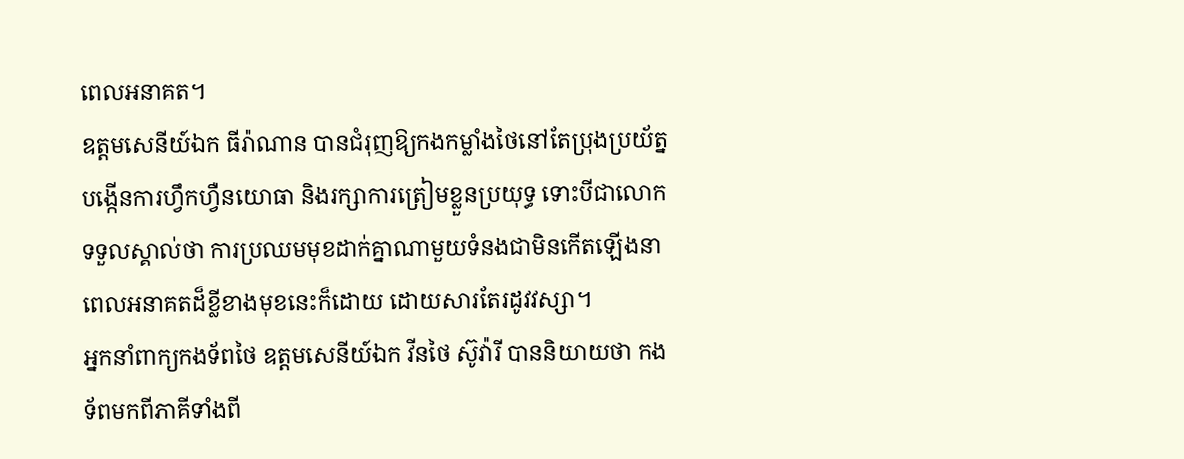ពេលអនាគត។
ឧត្តមសេនីយ៍ឯក ធីរ៉ាណាន បានជំរុញឱ្យកងកម្លាំងថៃនៅតែប្រុងប្រយ័ត្ន បង្កើនការហ្វឹកហ្វឺនយោធា និងរក្សាការត្រៀមខ្លួនប្រយុទ្ធ ទោះបីជាលោកទទួលស្គាល់ថា ការប្រឈមមុខដាក់គ្នាណាមួយទំនងជាមិនកើតឡើងនាពេលអនាគតដ៏ខ្លីខាងមុខនេះក៏ដោយ ដោយសារតែរដូវវស្សា។
អ្នកនាំពាក្យកងទ័ពថៃ ឧត្តមសេនីយ៍ឯក វីនថៃ ស៊ូវ៉ារី បាននិយាយថា កងទ័ពមកពីភាគីទាំងពី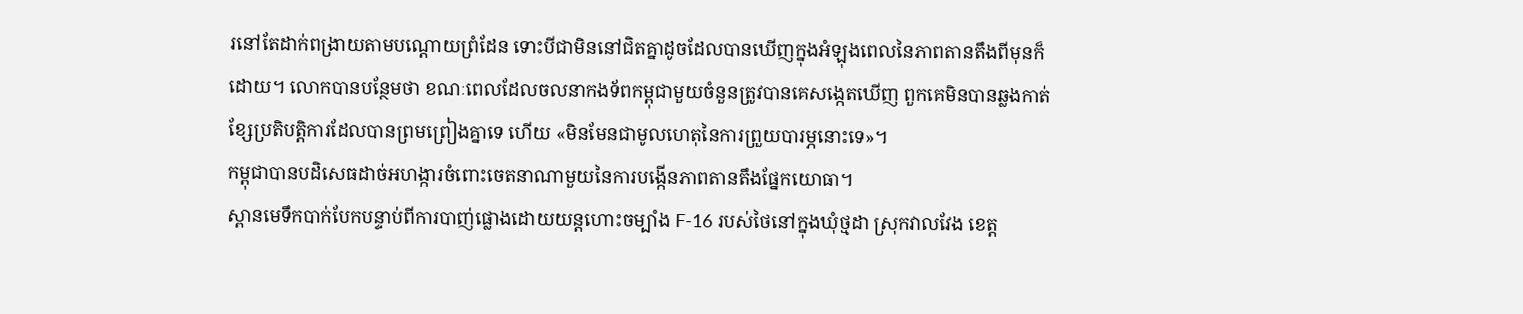រនៅតែដាក់ពង្រាយតាមបណ្តោយព្រំដែន ទោះបីជាមិននៅជិតគ្នាដូចដែលបានឃើញក្នុងអំឡុងពេលនៃភាពតានតឹងពីមុនក៏ដោយ។ លោកបានបន្ថែមថា ខណៈពេលដែលចលនាកងទ័ពកម្ពុជាមួយចំនួនត្រូវបានគេសង្កេតឃើញ ពួកគេមិនបានឆ្លងកាត់ខ្សែប្រតិបត្តិការដែលបានព្រមព្រៀងគ្នាទេ ហើយ «មិនមែនជាមូលហេតុនៃការព្រួយបារម្ភនោះទេ»។
កម្ពុជាបានបដិសេធដាច់អហង្ការចំពោះចេតនាណាមួយនៃការបង្កើនភាពតានតឹងផ្នែកយោធា។
ស្ពានមេទឹកបាក់បែកបន្ទាប់ពីការបាញ់ផ្លោងដោយយន្តហោះចម្បាំង F-16 របស់ថៃនៅក្នុងឃុំថ្មដា ស្រុកវាលវែង ខេត្ត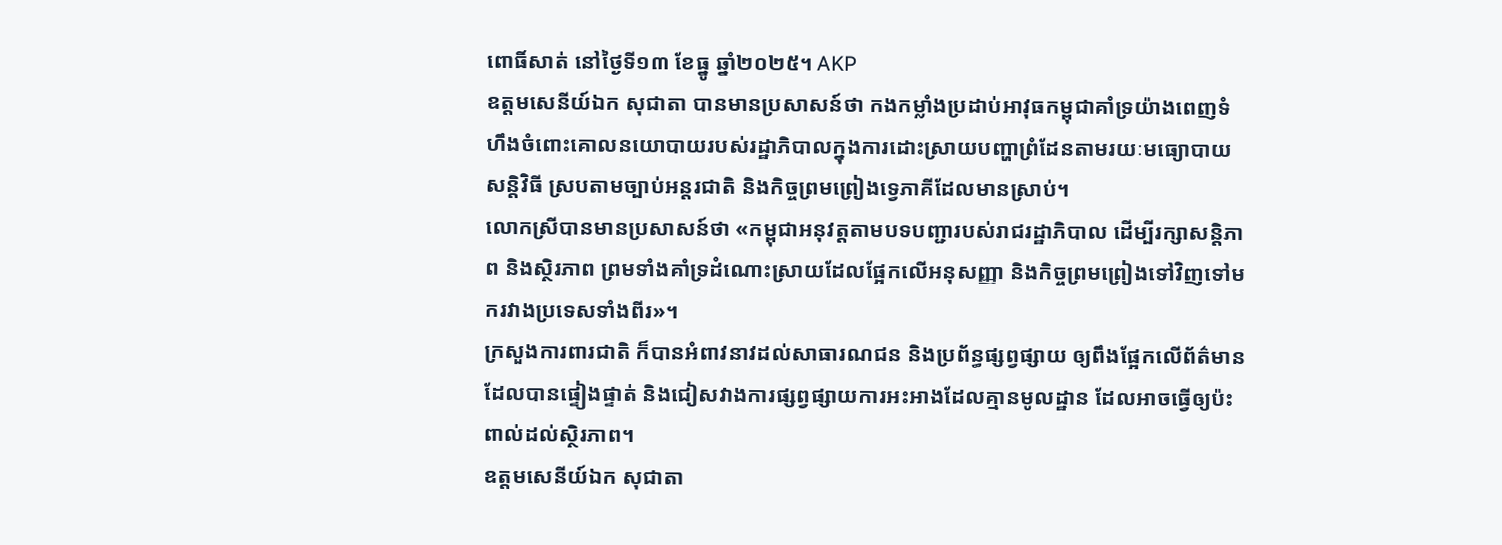ពោធិ៍សាត់ នៅថ្ងៃទី១៣ ខែធ្នូ ឆ្នាំ២០២៥។ AKP
ឧត្តមសេនីយ៍ឯក សុជាតា បានមានប្រសាសន៍ថា កងកម្លាំងប្រដាប់អាវុធកម្ពុជាគាំទ្រយ៉ាងពេញទំហឹងចំពោះគោលនយោបាយរបស់រដ្ឋាភិបាលក្នុងការដោះស្រាយបញ្ហាព្រំដែនតាមរយៈមធ្យោបាយសន្តិវិធី ស្របតាមច្បាប់អន្តរជាតិ និងកិច្ចព្រមព្រៀងទ្វេភាគីដែលមានស្រាប់។
លោកស្រីបានមានប្រសាសន៍ថា «កម្ពុជាអនុវត្តតាមបទបញ្ជារបស់រាជរដ្ឋាភិបាល ដើម្បីរក្សាសន្តិភាព និងស្ថិរភាព ព្រមទាំងគាំទ្រដំណោះស្រាយដែលផ្អែកលើអនុសញ្ញា និងកិច្ចព្រមព្រៀងទៅវិញទៅមករវាងប្រទេសទាំងពីរ»។
ក្រសួងការពារជាតិ ក៏បានអំពាវនាវដល់សាធារណជន និងប្រព័ន្ធផ្សព្វផ្សាយ ឲ្យពឹងផ្អែកលើព័ត៌មានដែលបានផ្ទៀងផ្ទាត់ និងជៀសវាងការផ្សព្វផ្សាយការអះអាងដែលគ្មានមូលដ្ឋាន ដែលអាចធ្វើឲ្យប៉ះពាល់ដល់ស្ថិរភាព។
ឧត្តមសេនីយ៍ឯក សុជាតា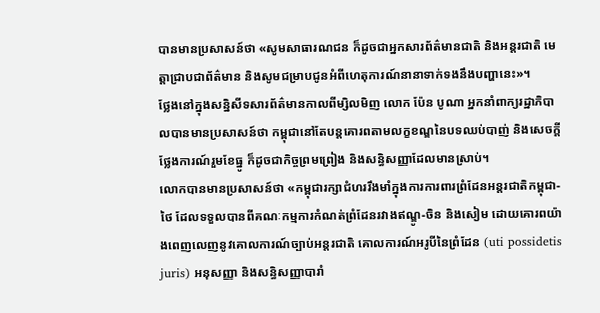បានមានប្រសាសន៍ថា «សូមសាធារណជន ក៏ដូចជាអ្នកសារព័ត៌មានជាតិ និងអន្តរជាតិ មេត្តាជ្រាបជាព័ត៌មាន និងសូមជម្រាបជូនអំពីហេតុការណ៍នានាទាក់ទងនឹងបញ្ហានេះ»។
ថ្លែងនៅក្នុងសន្និសីទសារព័ត៌មានកាលពីម្សិលមិញ លោក ប៉ែន បូណា អ្នកនាំពាក្យរដ្ឋាភិបាលបានមានប្រសាសន៍ថា កម្ពុជានៅតែបន្តគោរពតាមលក្ខខណ្ឌនៃបទឈប់បាញ់ និងសេចក្តីថ្លែងការណ៍រួមខែធ្នូ ក៏ដូចជាកិច្ចព្រមព្រៀង និងសន្ធិសញ្ញាដែលមានស្រាប់។
លោកបានមានប្រសាសន៍ថា «កម្ពុជារក្សាជំហររឹងមាំក្នុងការការពារព្រំដែនអន្តរជាតិកម្ពុជា-ថៃ ដែលទទួលបានពីគណៈកម្មការកំណត់ព្រំដែនរវាងឥណ្ឌូ-ចិន និងសៀម ដោយគោរពយ៉ាងពេញលេញនូវគោលការណ៍ច្បាប់អន្តរជាតិ គោលការណ៍អរូបីនៃព្រំដែន (uti possidetis juris) អនុសញ្ញា និងសន្ធិសញ្ញាបារាំ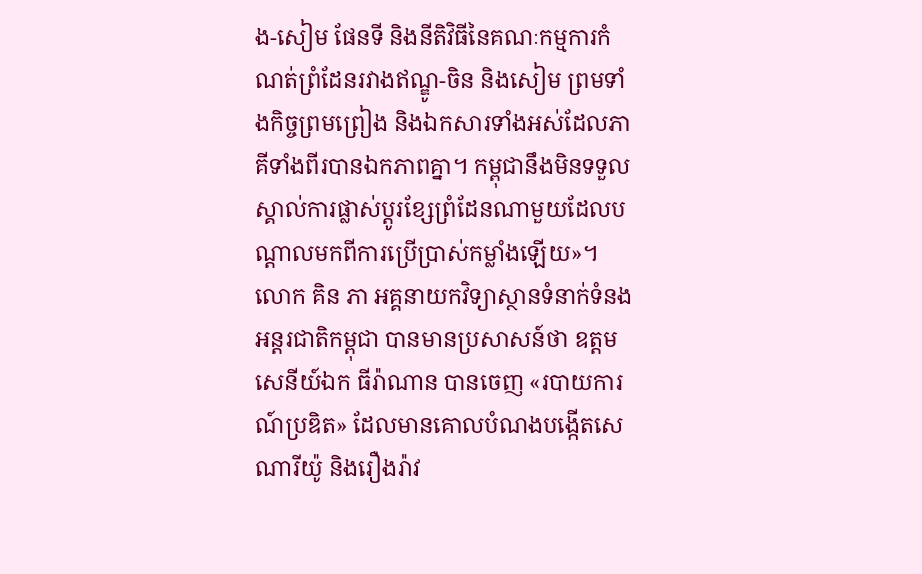ង-សៀម ផែនទី និងនីតិវិធីនៃគណៈកម្មការកំណត់ព្រំដែនរវាងឥណ្ឌូ-ចិន និងសៀម ព្រមទាំងកិច្ចព្រមព្រៀង និងឯកសារទាំងអស់ដែលភាគីទាំងពីរបានឯកភាពគ្នា។ កម្ពុជានឹងមិនទទួលស្គាល់ការផ្លាស់ប្តូរខ្សែព្រំដែនណាមួយដែលបណ្តាលមកពីការប្រើប្រាស់កម្លាំងឡើយ»។
លោក គិន ភា អគ្គនាយកវិទ្យាស្ថានទំនាក់ទំនងអន្តរជាតិកម្ពុជា បានមានប្រសាសន៍ថា ឧត្តមសេនីយ៍ឯក ធីរ៉ាណាន បានចេញ «របាយការណ៍ប្រឌិត» ដែលមានគោលបំណងបង្កើតសេណារីយ៉ូ និងរឿងរ៉ាវ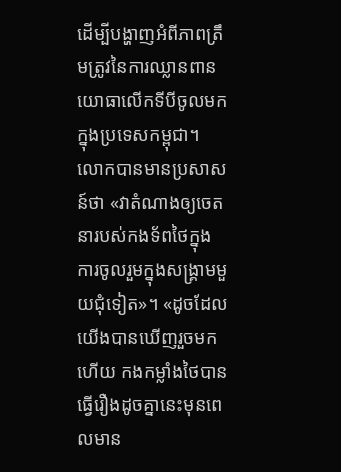ដើម្បីបង្ហាញអំពីភាពត្រឹមត្រូវនៃការឈ្លានពានយោធាលើកទីបីចូលមកក្នុងប្រទេសកម្ពុជា។
លោកបានមានប្រសាសន៍ថា «វាតំណាងឲ្យចេតនារបស់កងទ័ពថៃក្នុងការចូលរួមក្នុងសង្គ្រាមមួយជុំទៀត»។ «ដូចដែលយើងបានឃើញរួចមកហើយ កងកម្លាំងថៃបានធ្វើរឿងដូចគ្នានេះមុនពេលមាន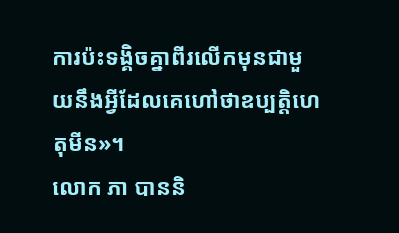ការប៉ះទង្គិចគ្នាពីរលើកមុនជាមួយនឹងអ្វីដែលគេហៅថាឧប្បត្តិហេតុមីន»។
លោក ភា បាននិ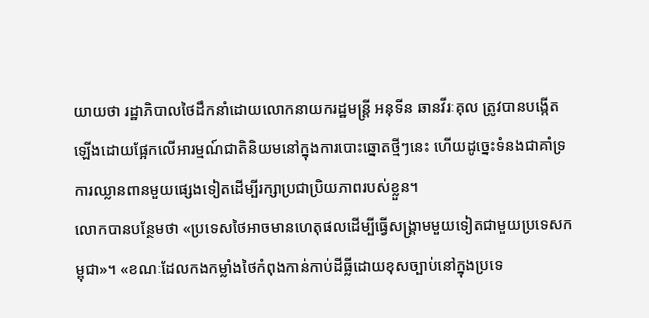យាយថា រដ្ឋាភិបាលថៃដឹកនាំដោយលោកនាយករដ្ឋមន្ត្រី អនុទីន ឆានវីរៈគុល ត្រូវបានបង្កើតឡើងដោយផ្អែកលើអារម្មណ៍ជាតិនិយមនៅក្នុងការបោះឆ្នោតថ្មីៗនេះ ហើយដូច្នេះទំនងជាគាំទ្រការឈ្លានពានមួយផ្សេងទៀតដើម្បីរក្សាប្រជាប្រិយភាពរបស់ខ្លួន។
លោកបានបន្ថែមថា «ប្រទេសថៃអាចមានហេតុផលដើម្បីធ្វើសង្គ្រាមមួយទៀតជាមួយប្រទេសកម្ពុជា»។ «ខណៈដែលកងកម្លាំងថៃកំពុងកាន់កាប់ដីធ្លីដោយខុសច្បាប់នៅក្នុងប្រទេ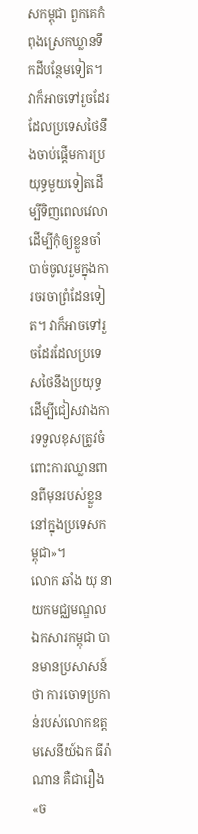សកម្ពុជា ពួកគេកំពុងស្រេកឃ្លានទឹកដីបន្ថែមទៀត។ វាក៏អាចទៅរួចដែរដែលប្រទេសថៃនឹងចាប់ផ្តើមការប្រយុទ្ធមួយទៀតដើម្បីទិញពេលវេលាដើម្បីកុំឲ្យខ្លួនចាំបាច់ចូលរួមក្នុងការចរចាព្រំដែនទៀត។ វាក៏អាចទៅរួចដែរដែលប្រទេសថៃនឹងប្រយុទ្ធដើម្បីជៀសវាងការទទួលខុសត្រូវចំពោះការឈ្លានពានពីមុនរបស់ខ្លួននៅក្នុងប្រទេសកម្ពុជា»។
លោក ឆាំង យុ នាយកមជ្ឈមណ្ឌលឯកសារកម្ពុជា បានមានប្រសាសន៍ថា ការចោទប្រកាន់របស់លោកឧត្តមសេនីយ៍ឯក ធីរ៉ាណាន គឺជារឿង «ច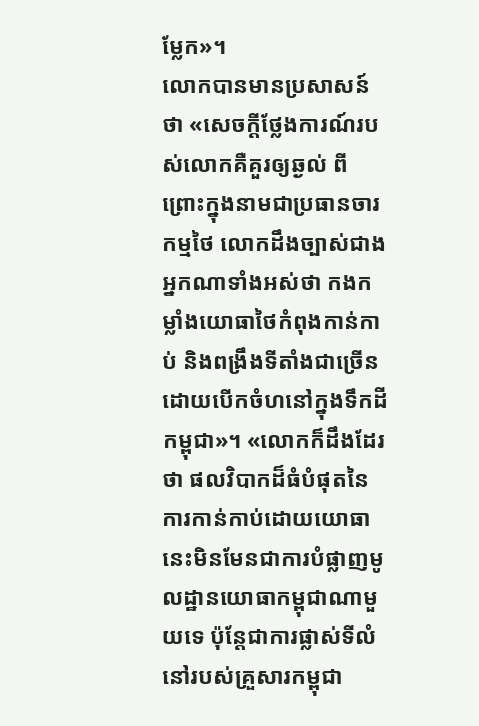ម្លែក»។
លោកបានមានប្រសាសន៍ថា «សេចក្ដីថ្លែងការណ៍របស់លោកគឺគួរឲ្យឆ្ងល់ ពីព្រោះក្នុងនាមជាប្រធានចារកម្មថៃ លោកដឹងច្បាស់ជាងអ្នកណាទាំងអស់ថា កងកម្លាំងយោធាថៃកំពុងកាន់កាប់ និងពង្រឹងទីតាំងជាច្រើនដោយបើកចំហនៅក្នុងទឹកដីកម្ពុជា»។ «លោកក៏ដឹងដែរថា ផលវិបាកដ៏ធំបំផុតនៃការកាន់កាប់ដោយយោធានេះមិនមែនជាការបំផ្លាញមូលដ្ឋានយោធាកម្ពុជាណាមួយទេ ប៉ុន្តែជាការផ្លាស់ទីលំនៅរបស់គ្រួសារកម្ពុជា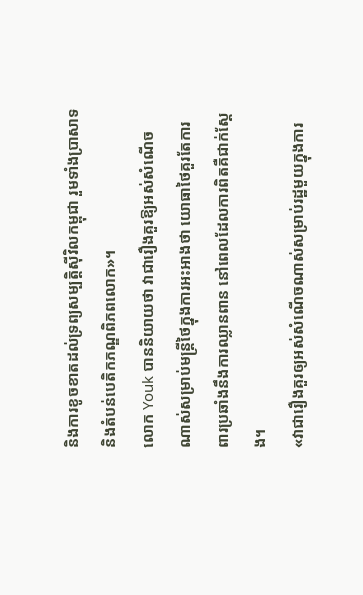និងការខូចខាតដល់ទ្រព្យសម្បត្តិស៊ីវិលកម្ពុជា រួមទាំងប្រាសាទ និងតំបន់បេតិកភណ្ឌពិភពលោក»។
លោក Youk បាននិយាយថា វាជារឿងគួរឱ្យអស់សំណើចណាស់សម្រាប់មន្ត្រីថៃក្នុងការអះអាងថា យោធាថៃគួរតែការពារប្រឆាំងនឹងការឈ្លានពាន នៅពេលដែលការពិតគឺជាក់ស្តែង។
«វាជារឿងគួរឲ្យអស់សំណើចណាស់សម្រាប់រដ្ឋមួយក្នុងការ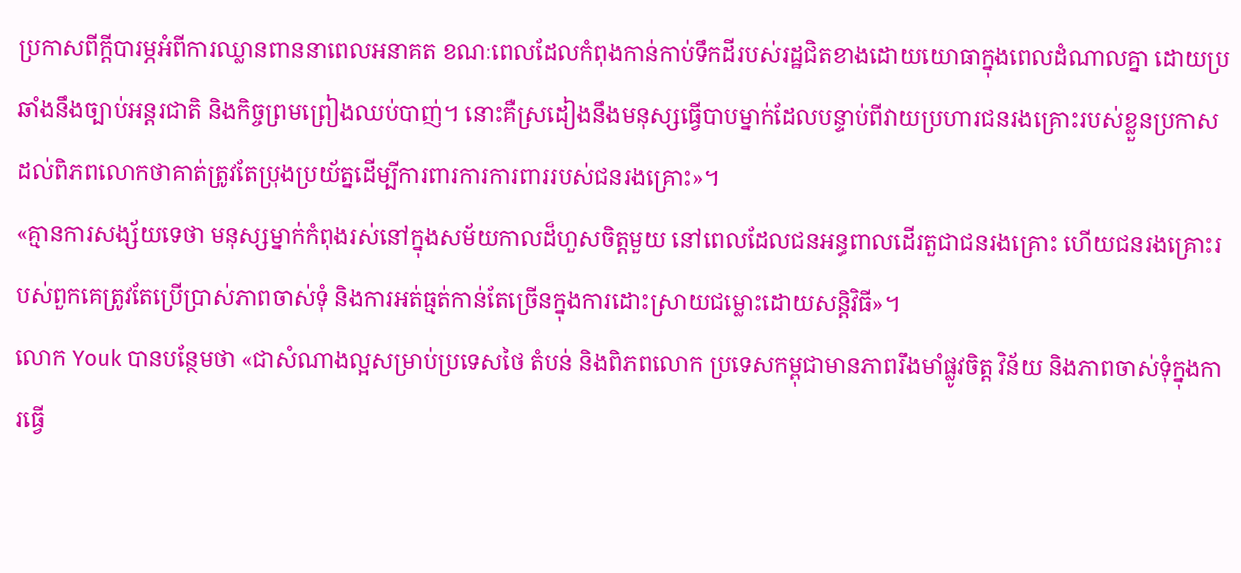ប្រកាសពីក្តីបារម្ភអំពីការឈ្លានពាននាពេលអនាគត ខណៈពេលដែលកំពុងកាន់កាប់ទឹកដីរបស់រដ្ឋជិតខាងដោយយោធាក្នុងពេលដំណាលគ្នា ដោយប្រឆាំងនឹងច្បាប់អន្តរជាតិ និងកិច្ចព្រមព្រៀងឈប់បាញ់។ នោះគឺស្រដៀងនឹងមនុស្សធ្វើបាបម្នាក់ដែលបន្ទាប់ពីវាយប្រហារជនរងគ្រោះរបស់ខ្លួនប្រកាសដល់ពិភពលោកថាគាត់ត្រូវតែប្រុងប្រយ័ត្នដើម្បីការពារការការពាររបស់ជនរងគ្រោះ»។
«គ្មានការសង្ស័យទេថា មនុស្សម្នាក់កំពុងរស់នៅក្នុងសម័យកាលដ៏ហួសចិត្តមួយ នៅពេលដែលជនអន្ធពាលដើរតួជាជនរងគ្រោះ ហើយជនរងគ្រោះរបស់ពួកគេត្រូវតែប្រើប្រាស់ភាពចាស់ទុំ និងការអត់ធ្មត់កាន់តែច្រើនក្នុងការដោះស្រាយជម្លោះដោយសន្តិវិធី»។
លោក Youk បានបន្ថែមថា «ជាសំណាងល្អសម្រាប់ប្រទេសថៃ តំបន់ និងពិភពលោក ប្រទេសកម្ពុជាមានភាពរឹងមាំផ្លូវចិត្ត វិន័យ និងភាពចាស់ទុំក្នុងការធ្វើ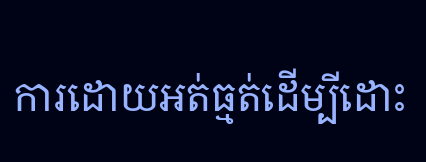ការដោយអត់ធ្មត់ដើម្បីដោះ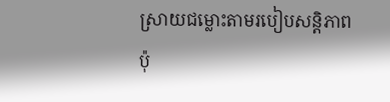ស្រាយជម្លោះតាមរបៀបសន្តិភាព ប៉ុ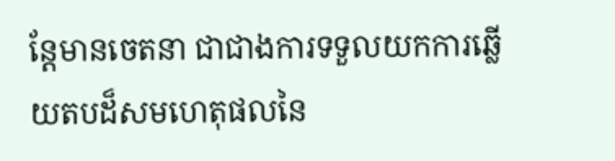ន្តែមានចេតនា ជាជាងការទទួលយកការឆ្លើយតបដ៏សមហេតុផលនៃ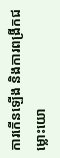ការកើនឡើង និងការពង្រីកជម្លោះយោ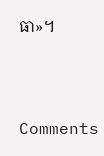ធា»។



Comments